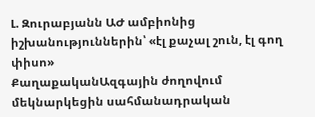Լ. Զուրաբյանն ԱԺ ամբիոնից իշխանություններին՝ «էլ քաչալ շուն, էլ գող փիսո»
ՔաղաքականԱզգային ժողովում մեկնարկեցին սահմանադրական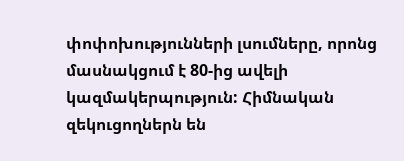փոփոխությունների լսումները, որոնց մասնակցում է 80-ից ավելի կազմակերպություն: Հիմնական զեկուցողներն են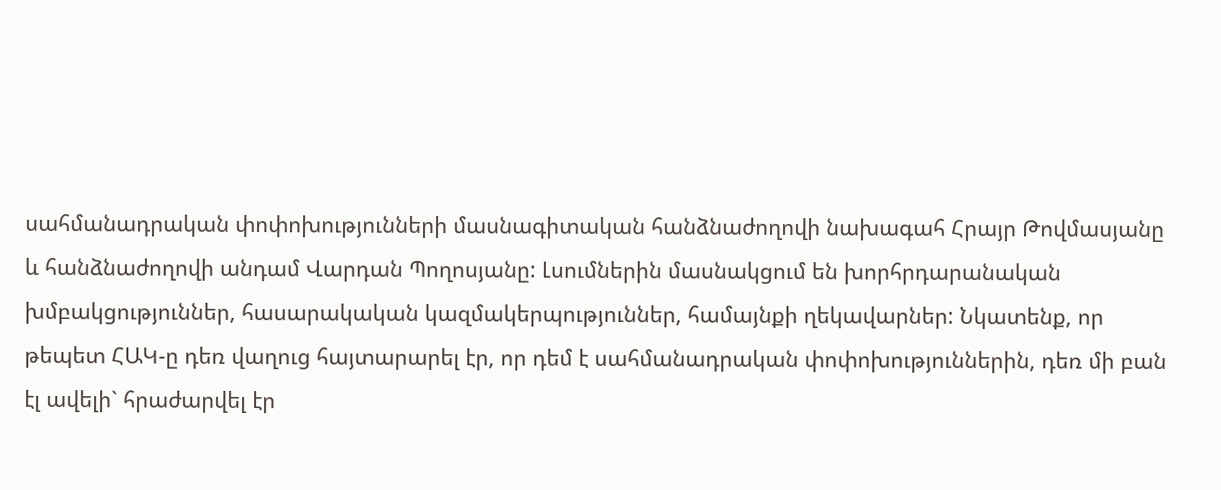սահմանադրական փոփոխությունների մասնագիտական հանձնաժողովի նախագահ Հրայր Թովմասյանը և հանձնաժողովի անդամ Վարդան Պողոսյանը: Լսումներին մասնակցում են խորհրդարանական խմբակցություններ, հասարակական կազմակերպություններ, համայնքի ղեկավարներ: Նկատենք, որ թեպետ ՀԱԿ-ը դեռ վաղուց հայտարարել էր, որ դեմ է սահմանադրական փոփոխություններին, դեռ մի բան էլ ավելի` հրաժարվել էր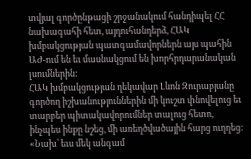տվյալ գործընթացի շրջանակում հանդիպել ՀՀ նախագահի հետ, այդուհանդերձ, ՀԱԿ խմբակցության պատգամավորներն այս պահին ԱԺ-ում են եւ մասնակցում են խորհրդարանական լսումներին:
ՀԱԿ խմբակցության ղեկավար Լևոն Զուրաբյանը գործող իշխանություններին մի կուշտ փնովելուց եւ տարբեր պիտակավորումներ տալուց հետո, ինչպես ինքը նշեց, մի առեղծվածային հարց ուղղեց: «Նախ՝ եւս մեկ անգամ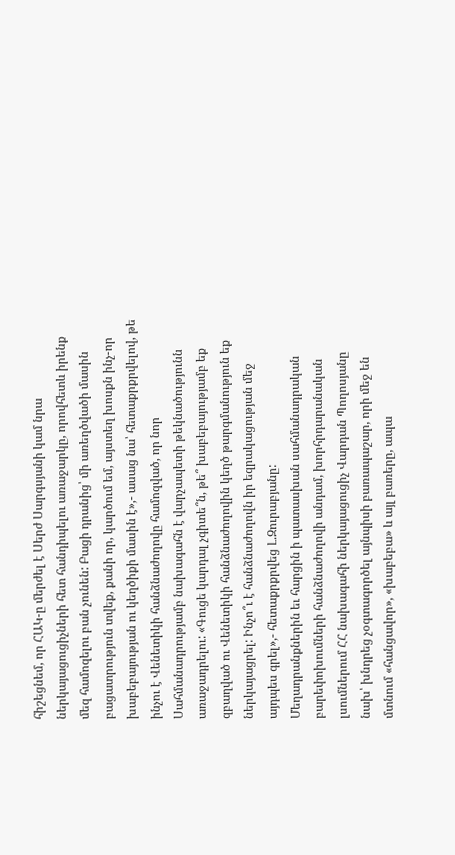հիշեցնեմ, որ ՀԱԿ-ը մերժել է Սերժ Սարգսյանի կամ նրա ներկայացուցիչների հետ հանդիպելու առաջարկը, որովհետև իրենք մեզ համոզելու բան չունեն: Բացի դրանից՝ մի առեղծվածի մասին բացատրություն տվեք, քանի որ, կարծում եմ, այստեղ խոսքն ինչ-որ խաբեբայության ու կեղծիքի մասին է»,- ասաց նա՝ հետաքրքրվելով, թե ինչու է Վենետիկի հանձնաժողովը համոզված, որ նոր Սահմանադրությամբ նախագահն է վարչապետի թեկնածությունն առաջադրելու: «Գուցե կարդալ չգիտե՞ն, թե՞ խաբեբայությամբ եք զբաղված ու Վենետիկի հանձնաժողովին կեղծ թարգմանություն եք ներկայացրել: Ինչո՞ւ է հանձնաժողովն իր եզրակացության մեջ այդպես գրել»,- հետաքրքրվեց Լ.Զուրաբյանը:
Մեղադրանքներին եւ հարցին ի պատասխան սահմանադրական բարեփոխումների հանձնաժողովի անդամ, խորհրդարանական լսումներում ՀՀ նախագահի ներկայացուցիչ Վարդան Պողոսյանը նախ՝ խնդրեց չօգտագործել այնպիսի բառապաշար, որի մեջ են մտնում «հանցավոր», «խաբեբա» և այլ բառերը, ապա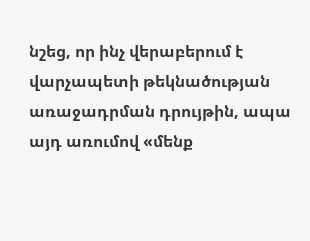նշեց, որ ինչ վերաբերում է վարչապետի թեկնածության առաջադրման դրույթին, ապա այդ առումով «մենք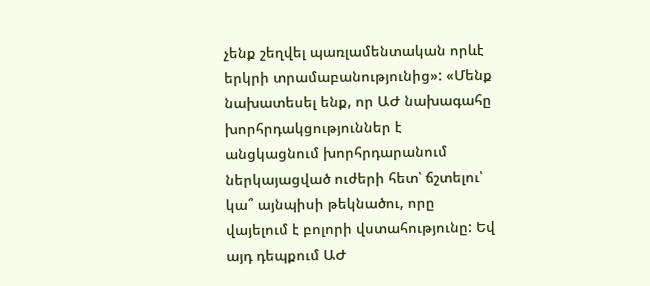չենք շեղվել պառլամենտական որևէ երկրի տրամաբանությունից»: «Մենք նախատեսել ենք, որ ԱԺ նախագահը խորհրդակցություններ է անցկացնում խորհրդարանում ներկայացված ուժերի հետ՝ ճշտելու՝ կա՞ այնպիսի թեկնածու, որը վայելում է բոլորի վստահությունը: Եվ այդ դեպքում ԱԺ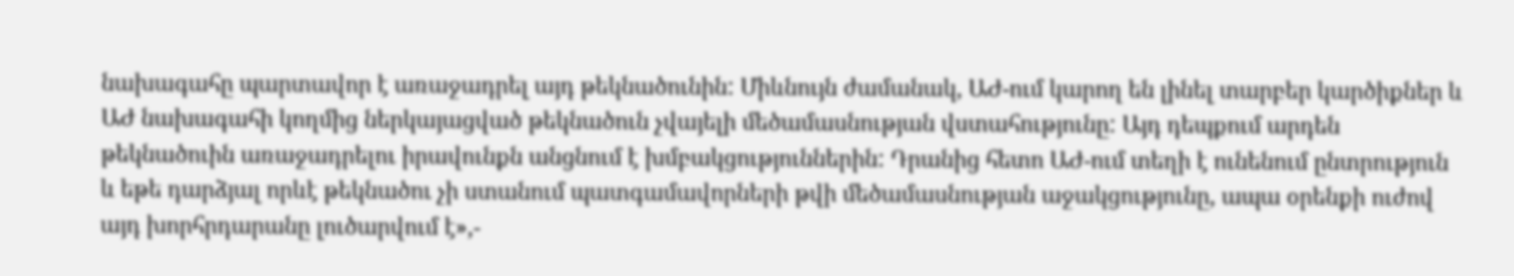նախագահը պարտավոր է առաջադրել այդ թեկնածունին: Միևնույն ժամանակ, ԱԺ-ում կարող են լինել տարբեր կարծիքներ և ԱԺ նախագահի կողմից ներկայացված թեկնածուն չվայելի մեծամասնության վստահությունը: Այդ դեպքում արդեն թեկնածուին առաջադրելու իրավունքն անցնում է խմբակցություններին: Դրանից հետո ԱԺ-ում տեղի է ունենում ընտրություն և եթե դարձյալ որևէ թեկնածու չի ստանում պատգամավորների թվի մեծամասնության աջակցությունը, ապա օրենքի ուժով այդ խորհրդարանը լուծարվում է»,-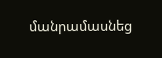մանրամասնեց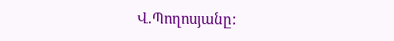Վ.Պողոսյանը: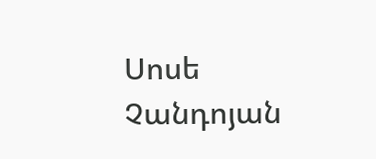Սոսե Չանդոյան